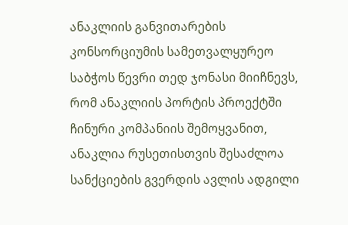ანაკლიის განვითარების კონსორციუმის სამეთვალყურეო საბჭოს წევრი თედ ჯონასი მიიჩნევს, რომ ანაკლიის პორტის პროექტში ჩინური კომპანიის შემოყვანით, ანაკლია რუსეთისთვის შესაძლოა სანქციების გვერდის ავლის ადგილი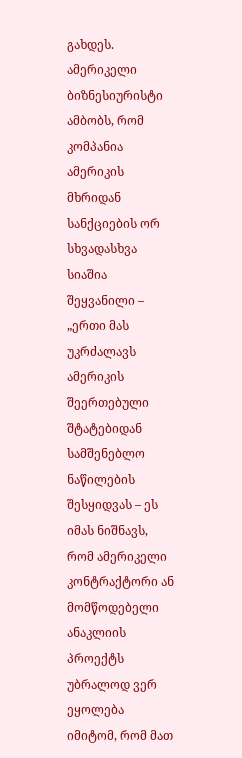გახდეს. ამერიკელი ბიზნესიურისტი ამბობს, რომ კომპანია ამერიკის მხრიდან სანქციების ორ სხვადასხვა სიაშია შეყვანილი – „ერთი მას უკრძალავს ამერიკის შეერთებული შტატებიდან სამშენებლო ნაწილების შესყიდვას – ეს იმას ნიშნავს, რომ ამერიკელი კონტრაქტორი ან მომწოდებელი ანაკლიის პროექტს უბრალოდ ვერ ეყოლება იმიტომ, რომ მათ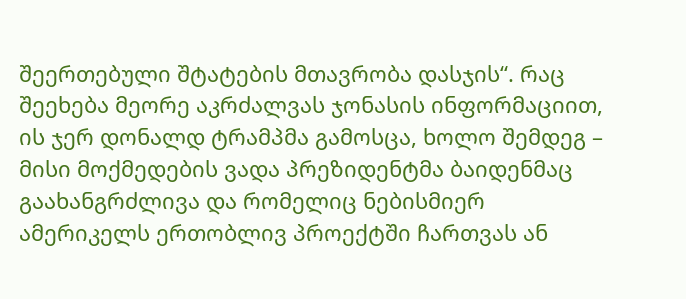შეერთებული შტატების მთავრობა დასჯის“. რაც შეეხება მეორე აკრძალვას ჯონასის ინფორმაციით, ის ჯერ დონალდ ტრამპმა გამოსცა, ხოლო შემდეგ – მისი მოქმედების ვადა პრეზიდენტმა ბაიდენმაც გაახანგრძლივა და რომელიც ნებისმიერ ამერიკელს ერთობლივ პროექტში ჩართვას ან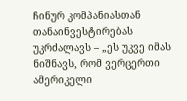ჩინურ კომპანიასთან თანაინვესტირებას უკრძალავს – „ეს უკვე იმას ნიშნავს, რომ ვერცერთი ამერიკელი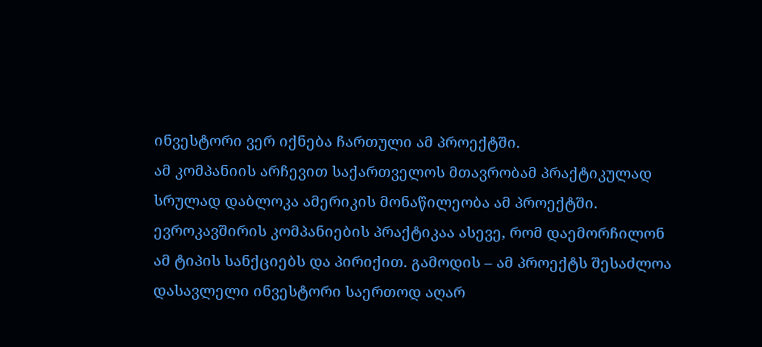ინვესტორი ვერ იქნება ჩართული ამ პროექტში.
ამ კომპანიის არჩევით საქართველოს მთავრობამ პრაქტიკულად სრულად დაბლოკა ამერიკის მონაწილეობა ამ პროექტში. ევროკავშირის კომპანიების პრაქტიკაა ასევე, რომ დაემორჩილონ ამ ტიპის სანქციებს და პირიქით. გამოდის – ამ პროექტს შესაძლოა დასავლელი ინვესტორი საერთოდ აღარ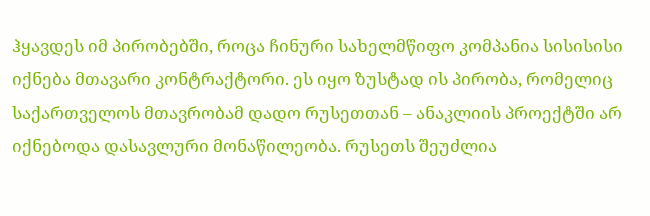ჰყავდეს იმ პირობებში, როცა ჩინური სახელმწიფო კომპანია სისისისი იქნება მთავარი კონტრაქტორი. ეს იყო ზუსტად ის პირობა, რომელიც საქართველოს მთავრობამ დადო რუსეთთან – ანაკლიის პროექტში არ იქნებოდა დასავლური მონაწილეობა. რუსეთს შეუძლია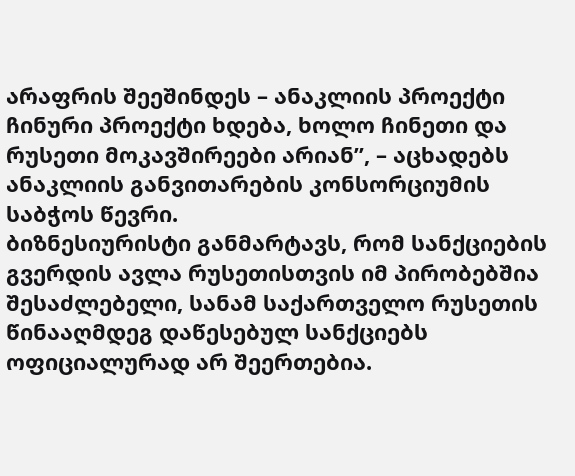არაფრის შეეშინდეს – ანაკლიის პროექტი ჩინური პროექტი ხდება, ხოლო ჩინეთი და რუსეთი მოკავშირეები არიან”, – აცხადებს ანაკლიის განვითარების კონსორციუმის საბჭოს წევრი.
ბიზნესიურისტი განმარტავს, რომ სანქციების გვერდის ავლა რუსეთისთვის იმ პირობებშია შესაძლებელი, სანამ საქართველო რუსეთის წინააღმდეგ დაწესებულ სანქციებს ოფიციალურად არ შეერთებია.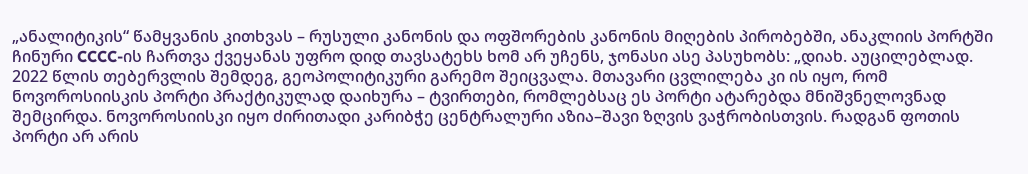„ანალიტიკის“ წამყვანის კითხვას – რუსული კანონის და ოფშორების კანონის მიღების პირობებში, ანაკლიის პორტში ჩინური CCCC-ის ჩართვა ქვეყანას უფრო დიდ თავსატეხს ხომ არ უჩენს, ჯონასი ასე პასუხობს: „დიახ. აუცილებლად. 2022 წლის თებერვლის შემდეგ, გეოპოლიტიკური გარემო შეიცვალა. მთავარი ცვლილება კი ის იყო, რომ ნოვოროსიისკის პორტი პრაქტიკულად დაიხურა – ტვირთები, რომლებსაც ეს პორტი ატარებდა მნიშვნელოვნად შემცირდა. ნოვოროსიისკი იყო ძირითადი კარიბჭე ცენტრალური აზია–შავი ზღვის ვაჭრობისთვის. რადგან ფოთის პორტი არ არის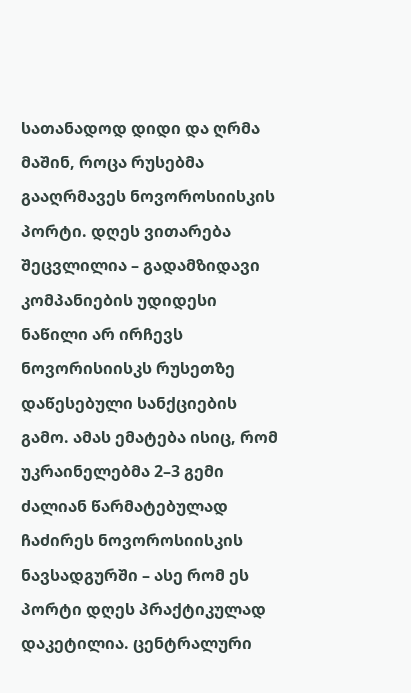სათანადოდ დიდი და ღრმა მაშინ, როცა რუსებმა გააღრმავეს ნოვოროსიისკის პორტი. დღეს ვითარება შეცვლილია – გადამზიდავი კომპანიების უდიდესი ნაწილი არ ირჩევს ნოვორისიისკს რუსეთზე დაწესებული სანქციების გამო. ამას ემატება ისიც, რომ უკრაინელებმა 2–3 გემი ძალიან წარმატებულად ჩაძირეს ნოვოროსიისკის ნავსადგურში – ასე რომ ეს პორტი დღეს პრაქტიკულად დაკეტილია. ცენტრალური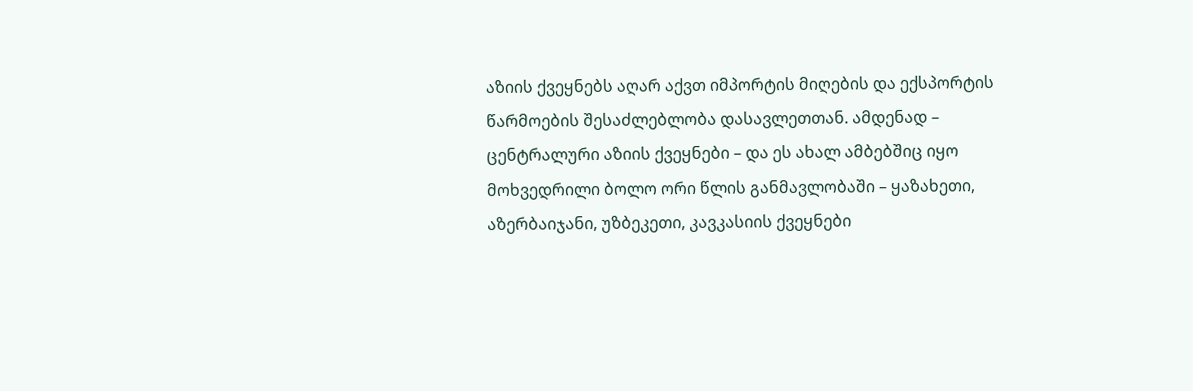აზიის ქვეყნებს აღარ აქვთ იმპორტის მიღების და ექსპორტის წარმოების შესაძლებლობა დასავლეთთან. ამდენად – ცენტრალური აზიის ქვეყნები – და ეს ახალ ამბებშიც იყო მოხვედრილი ბოლო ორი წლის განმავლობაში – ყაზახეთი, აზერბაიჯანი, უზბეკეთი, კავკასიის ქვეყნები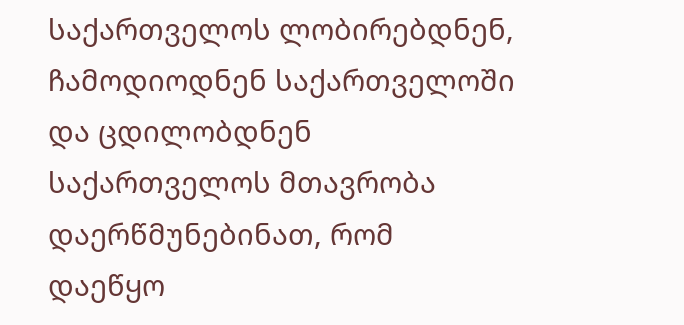საქართველოს ლობირებდნენ, ჩამოდიოდნენ საქართველოში და ცდილობდნენ საქართველოს მთავრობა დაერწმუნებინათ, რომ დაეწყო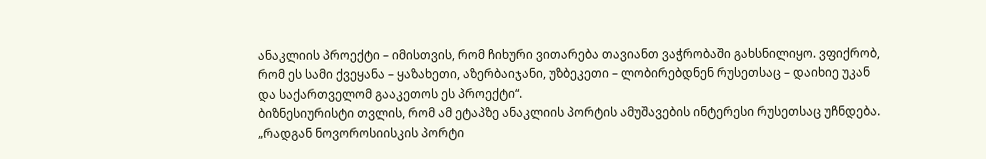ანაკლიის პროექტი – იმისთვის, რომ ჩიხური ვითარება თავიანთ ვაჭრობაში გახსნილიყო. ვფიქრობ, რომ ეს სამი ქვეყანა – ყაზახეთი, აზერბაიჯანი, უზბეკეთი – ლობირებდნენ რუსეთსაც – დაიხიე უკან და საქართველომ გააკეთოს ეს პროექტი“.
ბიზნესიურისტი თვლის, რომ ამ ეტაპზე ანაკლიის პორტის ამუშავების ინტერესი რუსეთსაც უჩნდება.
„რადგან ნოვოროსიისკის პორტი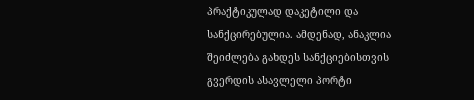პრაქტიკულად დაკეტილი და სანქცირებულია. ამდენად, ანაკლია შეიძლება გახდეს სანქციებისთვის გვერდის ასავლელი პორტი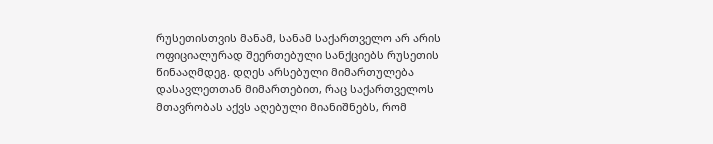რუსეთისთვის მანამ, სანამ საქართველო არ არის ოფიციალურად შეერთებული სანქციებს რუსეთის წინააღმდეგ. დღეს არსებული მიმართულება დასავლეთთან მიმართებით, რაც საქართველოს მთავრობას აქვს აღებული მიანიშნებს, რომ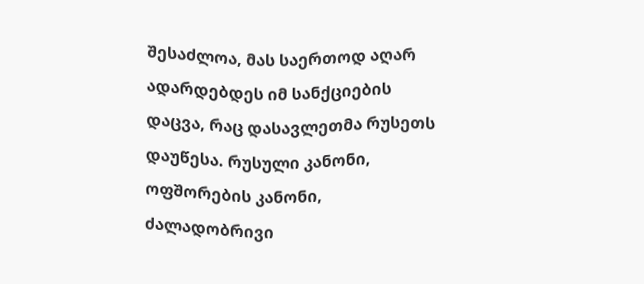შესაძლოა, მას საერთოდ აღარ ადარდებდეს იმ სანქციების დაცვა, რაც დასავლეთმა რუსეთს დაუწესა. რუსული კანონი, ოფშორების კანონი, ძალადობრივი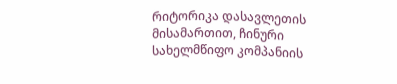რიტორიკა დასავლეთის მისამართით, ჩინური სახელმწიფო კომპანიის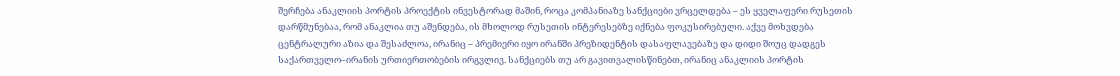შერჩება ანაკლიის პორტის პროექტის ინვესტორად მაშინ, როცა კომპანიაზე სანქციები ვრცელდება – ეს ყველაფერი რუსეთის დარწმუნებაა, რომ ანაკლია თუ აშენდება, ის მხოლოდ რუსეთის ინტერესებზე იქნება ფოკუსირებული. აქვე მოხვდება ცენტრალური აზია და შესაძლოა, ირანიც – პრემიერი იყო ირანში პრეზიდენტის დასაფლავებაზე და დიდი შოუც დადგეს საქართველო–ირანის ურთიერთობების ირგვლივ. სანქციებს თუ არ გავითვალისწინებთ, ირანიც ანაკლიის პორტის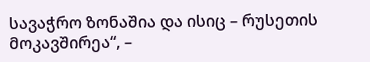სავაჭრო ზონაშია და ისიც – რუსეთის მოკავშირეა“, –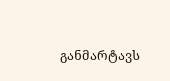განმარტავს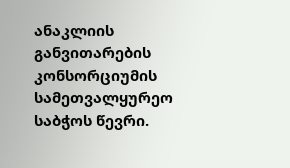ანაკლიის განვითარების კონსორციუმის სამეთვალყურეო საბჭოს წევრი.